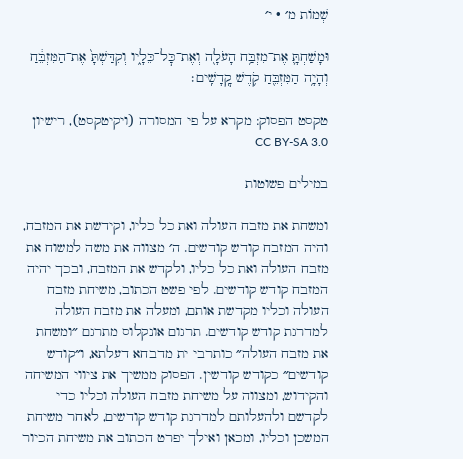שְׁמוֹת מ׳ · י׳

וּמָשַׁחְתָּ֛ אֶת־מִזְבַּ֥ח הָעֹלָ֖ה וְאֶת־כׇּל־כֵּלָ֑יו וְקִדַּשְׁתָּ֙ אֶת־הַמִּזְבֵּ֔חַ וְהָיָ֥ה הַמִּזְבֵּ֖חַ קֹ֥דֶשׁ קׇֽדָשִֽׁים׃

טקסט הפסוק: מקרא על פי המסורה (ויקיטקסט), רישיון CC BY-SA 3.0

במילים פשוטות

ומשחת את מזבח העולה ואת כל כליו, וקידשת את המזבח, והיה המזבח קודש קודשים. ה׳ מצווה את משה למשוח את מזבח העולה ואת כל כליו, ולקדש את המזבח, ובכך יהיה המזבח קודש קודשים. לפי פשט הכתוב, משיחת מזבח העולה וכליו מקדשת אותם, ומעלה את מזבח העולה למדרגת קודש קודשים. תרגום אונקלוס מתרגם ״ומשחת את מזבח העולה״ כותרבי ית מדבחא דעלתא, ו״קודש קודשים״ כקודש קודשין. הפסוק ממשיך את ציווי המשיחה והקידוש, ומצווה על משיחת מזבח העולה וכליו כדי לקדשם ולהעלותם למדרגת קודש קודשים, לאחר משיחת המשכן וכליו, ומכאן ואילך יפרט הכתוב את משיחת הכיור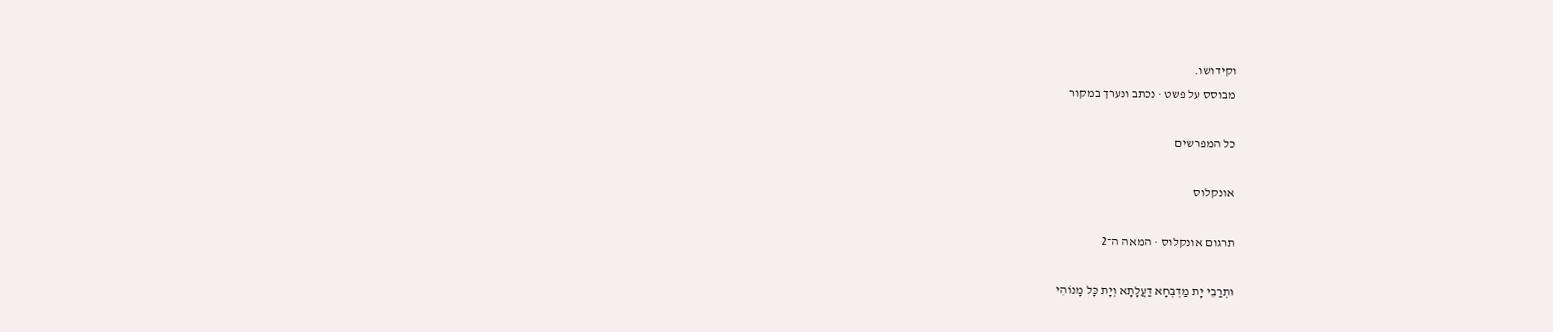וקידושו.
מבוסס על פשט · נכתב ונערך במקור

כל המפרשים

אונקלוס

תרגום אונקלוס · המאה ה־2

וּתְרַבֵי יָת מַדְבְּחָא דַעֲלָתָא וְיָת כָּל מָנוֹהִי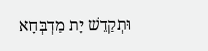וּתְקַדֵשׁ יָת מַדְבְּחָא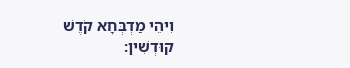וִיהֵי מַדְבְּחָא קֹדֶשׁ קוּדְשִׁין: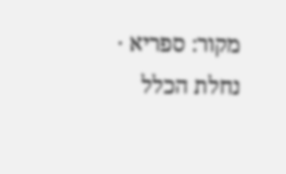מקור: ספריא · נחלת הכלל